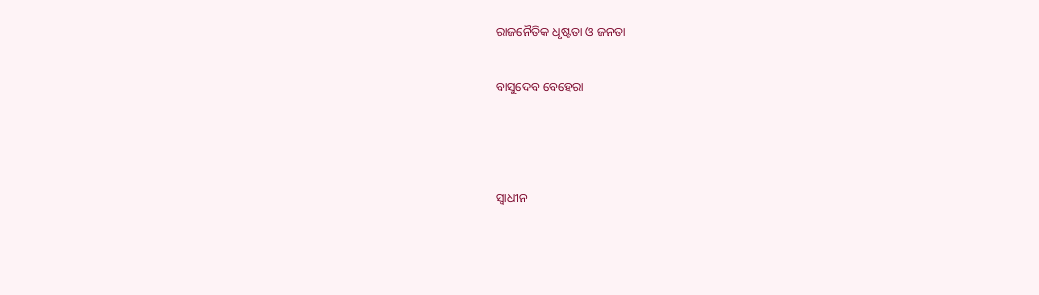ରାଜନୈତିକ ଧୃଷ୍ଟତା ଓ ଜନତା

ବାସୁଦେବ ବେହେରା



ସ୍ଵାଧୀନ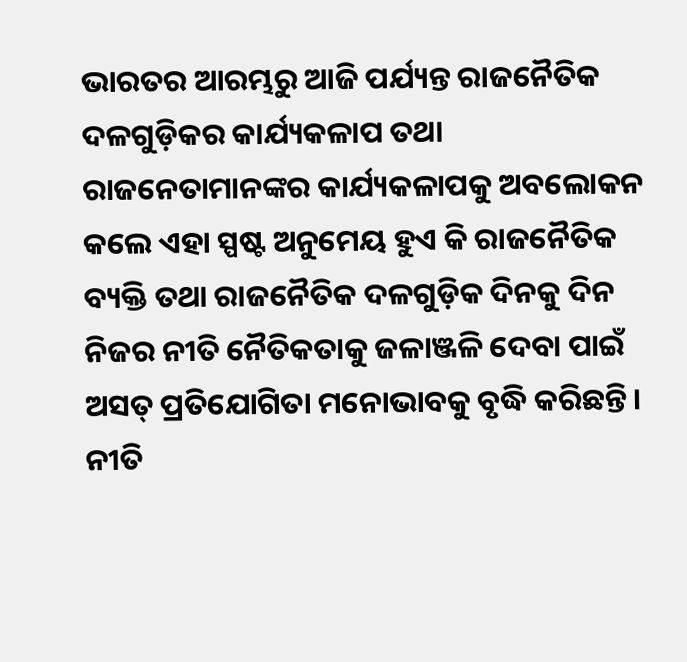ଭାରତର ଆରମ୍ଭରୁ ଆଜି ପର୍ଯ୍ୟନ୍ତ ରାଜନୈତିକ ଦଳଗୁଡ଼ିକର କାର୍ଯ୍ୟକଳାପ ତଥା ରାଜନେତାମାନଙ୍କର କାର୍ଯ୍ୟକଳାପକୁ ଅବଲୋକନ କଲେ ଏହା ସ୍ପଷ୍ଟ ଅନୁମେୟ ହୁଏ କି ରାଜନୈତିକ ବ୍ୟକ୍ତି ତଥା ରାଜନୈତିକ ଦଳଗୁଡ଼ିକ ଦିନକୁ ଦିନ ନିଜର ନୀତି ନୈତିକତାକୁ ଜଳାଞ୍ଜଳି ଦେବା ପାଇଁ ଅସତ୍‌ ପ୍ରତିଯୋଗିତା ମନୋଭାବକୁ ବୃଦ୍ଧି କରିଛନ୍ତି। ନୀତି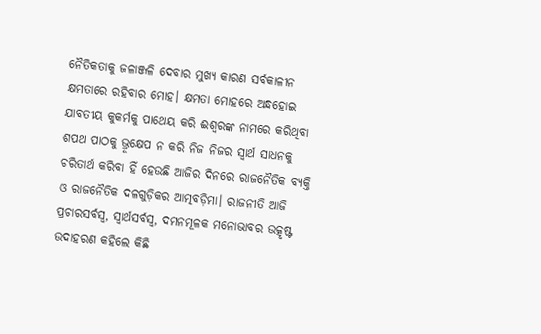ନୈତିକତାକୁ ଜଳାଞ୍ଜଳି ଦେବାର ମୁଖ୍ୟ କାରଣ ସର୍ବକାଳୀନ କ୍ଷମତାରେ ରହିବାର ମୋହ। କ୍ଷମତା ମୋହରେ ଅନ୍ଧହୋଇ ଯାବତୀୟ କୁକର୍ମକୁ ପାଥେୟ କରି ଈଶ୍ୱରଙ୍କ ନାମରେ କରିଥିବା ଶପଥ ପାଠକୁ ଭ୍ରୂକ୍ଷେପ ନ କରି ନିଜ ନିଜର ସ୍ବାର୍ଥ ସାଧନକୁ ଚରିତାର୍ଥ କରିବା ହିଁ ହେଉଛି ଆଜିର ଦିନରେ ରାଜନୈତିକ ବ୍ୟକ୍ତି ଓ ରାଜନୈତିକ ଦଳଗୁଡ଼ିକର ଆତ୍ମବଡ଼ିମା। ରାଜନୀତି ଆଜି ପ୍ରଚାରସର୍ବସ୍ବ, ସ୍ବାର୍ଥସର୍ବସ୍ବ, ଦମନମୂଳକ ମନୋଭାବର ଉତ୍କୃଷ୍ଟ ଉଦାହରଣ କହିଲେ କିଛି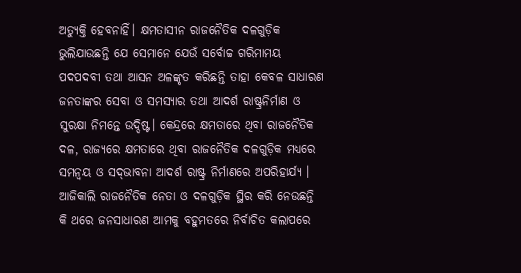ଅତ୍ୟୁକ୍ତି ହେବନାହିଁ। କ୍ଷମତାସୀନ ରାଜନୈତିକ ଦଳଗୁଡ଼ିକ ଭୁଲିଯାଉଛନ୍ତି ଯେ ସେମାନେ ଯେଉଁ ସର୍ବୋଚ୍ଚ ଗରିମାମୟ ପଦପଦବୀ ତଥା ଆସନ ଅଳଙ୍କୃତ କରିଛନ୍ତି ତାହା କେବଳ ସାଧାରଣ ଜନତାଙ୍କର ସେବା ଓ ସମସ୍ୟାର ତଥା ଆଦର୍ଶ ରାଷ୍ଟ୍ରନିର୍ମାଣ ଓ ସୁରକ୍ଷା ନିମନ୍ତେ ଉଦ୍ଦିଷ୍ଟ। କେନ୍ଦ୍ରରେ କ୍ଷମତାରେ ଥିବା ରାଜନୈତିକ ଦଳ, ରାଜ୍ୟରେ କ୍ଷମତାରେ ଥିବା ରାଜନୈତିକ ଦଳଗୁଡ଼ିକ ମଧ୍ୟରେ ସମନ୍ବୟ ଓ ସଦ୍‌ଭାବନା ଆଦର୍ଶ ରାଷ୍ଟ୍ର ନିର୍ମାଣରେ ଅପରିହାର୍ଯ୍ୟ । ଆଜିକାଲି ରାଜନୈତିକ ନେତା ଓ ଦଳଗୁଡ଼ିକ ସ୍ଥିର କରି ନେଉଛନ୍ତି କି ଥରେ ଜନସାଧାରଣ ଆମକୁ ବହୁମତରେ ନିର୍ବାଚିତ କଲାପରେ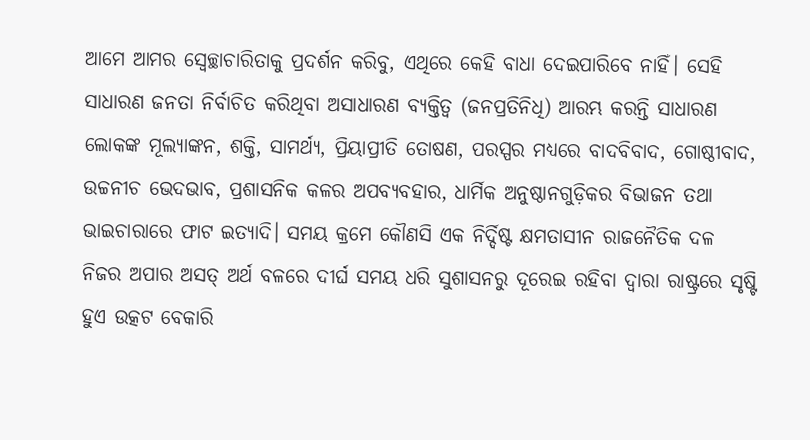ଆମେ ଆମର ସ୍ବେଚ୍ଛାଚାରିତାକୁ ପ୍ରଦର୍ଶନ କରିବୁ, ଏଥିରେ କେହି ବାଧା ଦେଇପାରିବେ ନାହିଁ। ସେହି ସାଧାରଣ ଜନତା ନିର୍ବାଚିତ କରିଥିବା ଅସାଧାରଣ ବ୍ୟକ୍ତିତ୍ୱ (ଜନପ୍ରତିନିଧି) ଆରମ୍ଭ କରନ୍ତି ସାଧାରଣ ଲୋକଙ୍କ ମୂଲ୍ୟାଙ୍କନ, ଶକ୍ତି, ସାମର୍ଥ୍ୟ, ପ୍ରିୟାପ୍ରୀତି ତୋଷଣ, ପରସ୍ପର ମଧ୍ୟରେ ବାଦବିବାଦ, ଗୋଷ୍ଠୀବାଦ, ଉଚ୍ଚନୀଚ ଭେଦଭାବ, ପ୍ରଶାସନିକ କଳର ଅପବ୍ୟବହାର, ଧାର୍ମିକ ଅନୁଷ୍ଠାନଗୁଡ଼ିକର ବିଭାଜନ ତଥା ଭାଇଚାରାରେ ଫାଟ ଇତ୍ୟାଦି। ସମୟ କ୍ରମେ କୌଣସି ଏକ ନିର୍ଦ୍ଦିଷ୍ଟ କ୍ଷମତାସୀନ ରାଜନୈତିକ ଦଳ ନିଜର ଅପାର ଅସତ୍‌ ଅର୍ଥ ବଳରେ ଦୀର୍ଘ ସମୟ ଧରି ସୁଶାସନରୁ ଦୂରେଇ ରହିବା ଦ୍ୱାରା ରାଷ୍ଟ୍ରରେ ସୃଷ୍ଟି ହୁଏ ଉତ୍କଟ ବେକାରି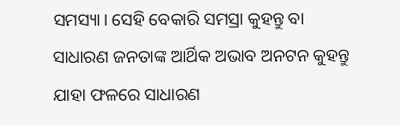ସମସ୍ୟା। ସେହି ବେକାରି ସମସ୍ରା କୁହନ୍ତୁ ବା ସାଧାରଣ ଜନତାଙ୍କ ଆର୍ଥିକ ଅଭାବ ଅନଟନ କୁହନ୍ତୁ ଯାହା ଫଳରେ ସାଧାରଣ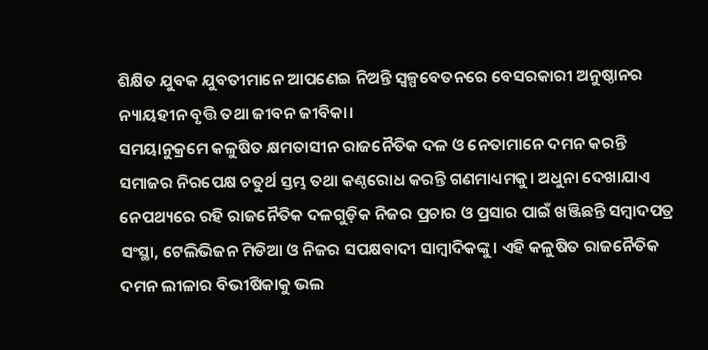ଶିକ୍ଷିତ ଯୁବକ ଯୁବତୀମାନେ ଆପଣେଇ ନିଅନ୍ତି ସ୍ବଳ୍ପବେତନରେ ବେସରକାରୀ ଅନୁଷ୍ଠାନର ନ୍ୟାୟହୀନ ବୃତ୍ତି ତଥା ଜୀବନ ଜୀବିକା।
ସମୟାନୁକ୍ରମେ କଳୁଷିତ କ୍ଷମତାସୀନ ରାଜନୈତିକ ଦଳ ଓ ନେତାମାନେ ଦମନ କରନ୍ତି ସମାଜର ନିରପେକ୍ଷ ଚତୁର୍ଥ ସ୍ତମ୍ଭ ତଥା କଣ୍ଠରୋଧ କରନ୍ତି ଗଣମାଧ୍ୟମକୁ। ଅଧୁନା ଦେଖାଯାଏ ନେପଥ୍ୟରେ ରହି ରାଜନୈତିକ ଦଳଗୁଡ଼ିକ ନିଜର ପ୍ରଚାର ଓ ପ୍ରସାର ପାଇଁ ଖଞ୍ଜିଛନ୍ତି ସମ୍ବାଦପତ୍ର ସଂସ୍ଥା, ଟେଲିଭିଜନ ମିଡିଆ ଓ ନିଜର ସପକ୍ଷବାଦୀ ସାମ୍ବାଦିକଙ୍କୁ। ଏହି କଳୁଷିତ ରାଜନୈତିକ ଦମନ ଲୀଳାର ବିଭୀଷିକାକୁ ଭଲ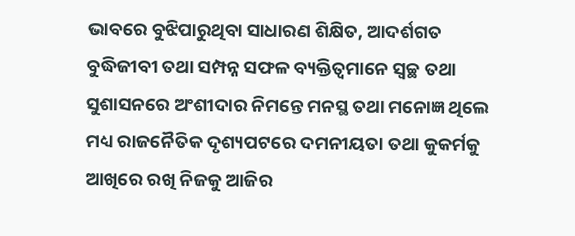ଭାବରେ ବୁଝିପାରୁଥିବା ସାଧାରଣ ଶିକ୍ଷିତ, ଆଦର୍ଶଗତ ବୁଦ୍ଧିଜୀବୀ ତଥା ସମ୍ପନ୍ନ ସଫଳ ବ୍ୟକ୍ତିତ୍ୱମାନେ ସ୍ବଚ୍ଛ ତଥା ସୁଶାସନରେ ଅଂଶୀଦାର ନିମନ୍ତେ ମନସ୍ଥ ତଥା ମନୋଜ୍ଞ ଥିଲେ ମଧ୍ୟ ରାଜନୈତିକ ଦୃଶ୍ୟପଟରେ ଦମନୀୟତା ତଥା କୁକର୍ମକୁ ଆଖିରେ ରଖି ନିଜକୁ ଆଜିର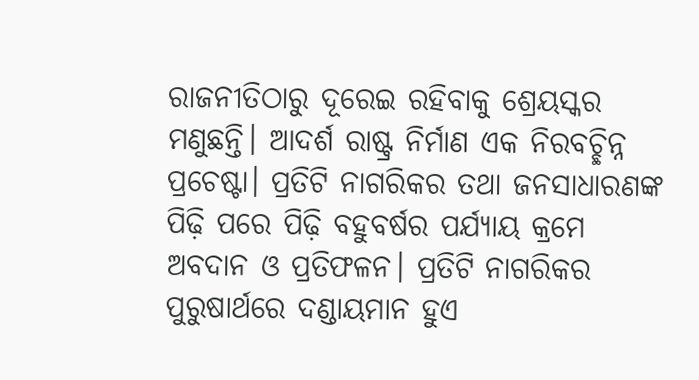ରାଜନୀତିଠାରୁ ଦୂରେଇ ରହିବାକୁ ଶ୍ରେୟସ୍କର ମଣୁଛନ୍ତି। ଆଦର୍ଶ ରାଷ୍ଟ୍ର ନିର୍ମାଣ ଏକ ନିରବଚ୍ଛିନ୍ନ ପ୍ରଚେଷ୍ଟା। ପ୍ରତିଟି ନାଗରିକର ତଥା ଜନସାଧାରଣଙ୍କ ପିଢ଼ି ପରେ ପିଢ଼ି ବହୁବର୍ଷର ପର୍ଯ୍ୟାୟ କ୍ରମେ ଅବଦାନ ଓ ପ୍ରତିଫଳନ। ପ୍ରତିଟି ନାଗରିକର ପୁରୁଷାର୍ଥରେ ଦଣ୍ଡାୟମାନ ହୁଏ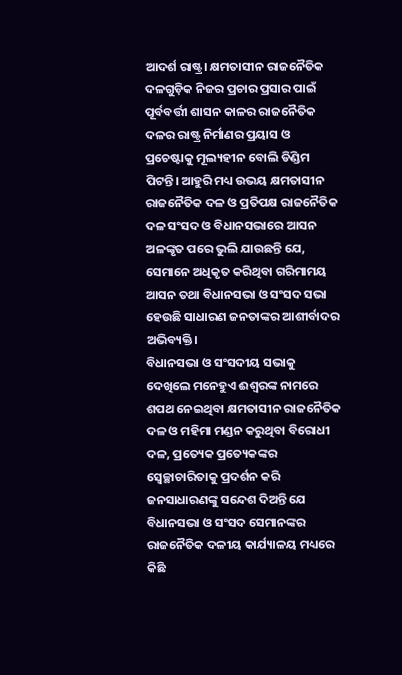ଆଦର୍ଶ ରାଷ୍ଟ୍ର। କ୍ଷମତାସୀନ ରାଜନୈତିକ ଦଳଗୁଡ଼ିକ ନିଜର ପ୍ରଚାର ପ୍ରସାର ପାଇଁ ପୂର୍ବବର୍ତ୍ତୀ ଶାସନ କାଳର ରାଜନୈତିକ ଦଳର ରାଷ୍ଟ୍ର ନିର୍ମାଣର ପ୍ରୟାସ ଓ ପ୍ରଚେଷ୍ଟାକୁ ମୂଲ୍ୟହୀନ ବୋଲି ଡିଣ୍ଡିମ ପିଟନ୍ତି। ଆହୁରି ମଧ୍ୟ ଉଭୟ କ୍ଷମତାସୀନ ରାଜନୈତିକ ଦଳ ଓ ପ୍ରତିପକ୍ଷ ରାଜନୈତିକ ଦଳ ସଂସଦ ଓ ବିଧାନସଭାରେ ଆସନ ଅଳଙ୍କୃତ ପରେ ଭୁଲି ଯାଉଛନ୍ତି ଯେ, ସେମାନେ ଅଧିକୃତ କରିଥିବା ଗରିମାମୟ ଆସନ ତଥା ବିଧାନସଭା ଓ ସଂସଦ ସଭା ହେଉଛି ସାଧାରଣ ଜନତାଙ୍କର ଆଶୀର୍ବାଦର ଅଭିବ୍ୟକ୍ତି।
ବିଧାନସଭା ଓ ସଂସଦୀୟ ସଭାକୁ ଦେଖିଲେ ମନେହୁଏ ଈଶ୍ୱରଙ୍କ ନାମରେ ଶପଥ ନେଇଥିବା କ୍ଷମତାସୀନ ରାଜନୈତିକ ଦଳ ଓ ମହିମା ମଣ୍ଡନ କରୁଥିବା ବିରୋଧୀ ଦଳ, ପ୍ରତ୍ୟେକ ପ୍ରତ୍ୟେକଙ୍କର ସ୍ବେଚ୍ଛାଚାରିତାକୁ ପ୍ରଦର୍ଶନ କରି ଜନସାଧାରଣଙ୍କୁ ସନ୍ଦେଶ ଦିଅନ୍ତି ଯେ ବିଧାନସଭା ଓ ସଂସଦ ସେମାନଙ୍କର ରାଜନୈତିକ ଦଳୀୟ କାର୍ଯ୍ୟାଳୟ ମଧ୍ୟରେ
କିଛି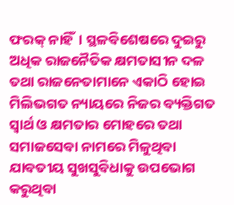ଫରକ୍‌ ନାହିଁ। ସ୍ଥଳବିଶେଷରେ ଦୁଇରୁ ଅଧିକ ରାଜନୈତିକ କ୍ଷମତାସୀନ ଦଳ ତଥା ରାଜନେତାମାନେ ଏକାଠି ହୋଇ ମିଲିଭଗତ ନ୍ୟାୟରେ ନିଜର ବ୍ୟକ୍ତିଗତ ସ୍ବାର୍ଥ ଓ କ୍ଷମତାର ମୋହରେ ତଥା ସମାଜସେବା ନାମରେ ମିଳୁଥିବା ଯାବତୀୟ ସୁଖସୁବିଧାକୁ ଉପଭୋଗ କରୁଥିବା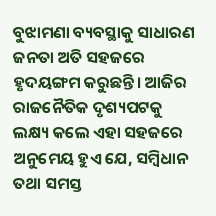ବୁଝାମଣା ବ୍ୟବସ୍ଥାକୁ ସାଧାରଣ ଜନତା ଅତି ସହଜରେ ହୃଦୟଙ୍ଗମ କରୁଛନ୍ତି। ଆଜିର ରାଜନୈତିକ ଦୃଶ୍ୟପଟକୁ ଲକ୍ଷ୍ୟ କଲେ ଏହା ସହଜରେ ଅନୁମେୟ ହୁଏ ଯେ, ସମ୍ବିଧାନ ତଥା ସମସ୍ତ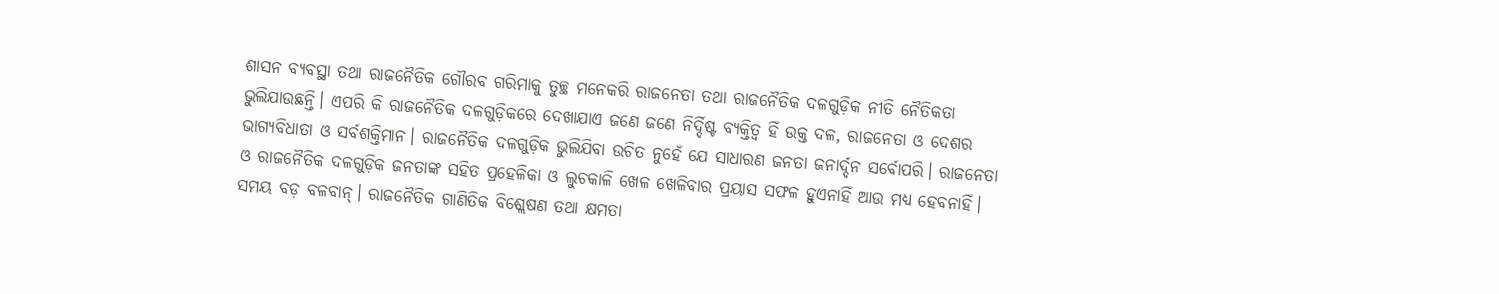ଶାସନ ବ୍ୟବସ୍ଥା ତଥା ରାଜନୈତିକ ଗୌରବ ଗରିମାକୁ ତୁଚ୍ଛ ମନେକରି ରାଜନେତା ତଥା ରାଜନୈତିକ ଦଳଗୁଡ଼ିକ ନୀତି ନୈତିକତା ଭୁଲିଯାଉଛନ୍ତି। ଏପରି କି ରାଜନୈତିକ ଦଳଗୁଡ଼ିକରେ ଦେଖାଯାଏ ଜଣେ ଜଣେ ନିର୍ଦ୍ଦିଷ୍ଟ ବ୍ୟକ୍ତିତ୍ୱ ହିଁ ଉକ୍ତ ଦଳ, ରାଜନେତା ଓ ଦେଶର ଭାଗ୍ୟବିଧାତା ଓ ସର୍ବଶକ୍ତିମାନ। ରାଜନୈତିକ ଦଳଗୁଡ଼ିକ ଭୁଲିଯିବା ଉଚିତ ନୁହେଁ ଯେ ସାଧାରଣ ଜନତା ଜନାର୍ଦ୍ଦନ ସର୍ବୋପରି। ରାଜନେତା ଓ ରାଜନୈତିକ ଦଳଗୁଡ଼ିକ ଜନତାଙ୍କ ସହିତ ପ୍ରହେଳିକା ଓ ଲୁଚକାଳି ଖେଳ ଖେଳିବାର ପ୍ରୟାସ ସଫଳ ହୁଏନାହିଁ ଆଉ ମଧ୍ୟ ହେବନାହିଁ। ସମୟ ବଡ଼ ବଳବାନ୍‌। ରାଜନୈତିକ ଗାଣିତିକ ବିଶ୍ଲେଷଣ ତଥା କ୍ଷମତା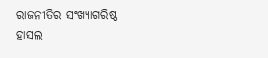ରାଜନୀତିର ସଂଖ୍ୟାଗରିଷ୍ଠ ହାସଲ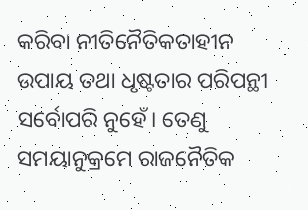କରିବା ନୀତିନୈତିକତାହୀନ ଉପାୟ ତଥା ଧୃଷ୍ଟତାର ପରିପନ୍ଥୀ ସର୍ବୋପରି ନୁହେଁ। ତେଣୁ ସମୟାନୁକ୍ରମେ ରାଜନୈତିକ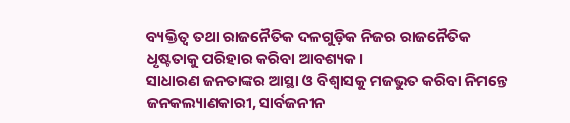ବ୍ୟକ୍ତିତ୍ୱ ତଥା ରାଜନୈତିକ ଦଳଗୁଡ଼ିକ ନିଜର ରାଜନୈତିକ ଧୃଷ୍ଟତାକୁ ପରିହାର କରିବା ଆବଶ୍ୟକ।
ସାଧାରଣ ଜନତାଙ୍କର ଆସ୍ଥା ଓ ବିଶ୍ୱାସକୁ ମଜଭୁତ କରିବା ନିମନ୍ତେ ଜନକଲ୍ୟାଣକାରୀ, ସାର୍ବଜନୀନ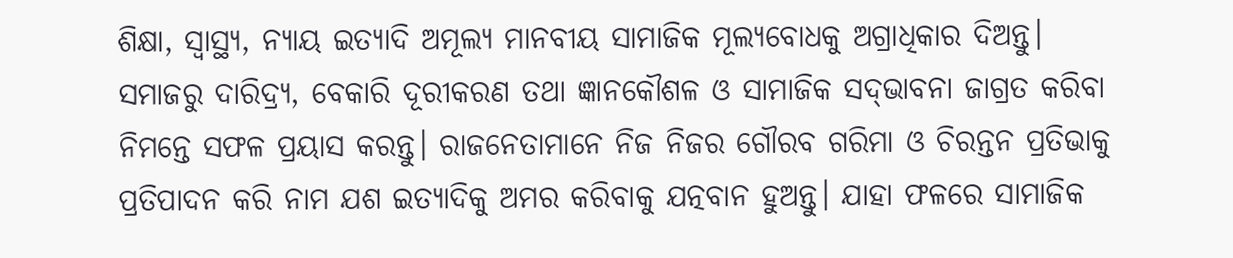ଶିକ୍ଷା, ସ୍ବାସ୍ଥ୍ୟ, ନ୍ୟାୟ ଇତ୍ୟାଦି ଅମୂଲ୍ୟ ମାନବୀୟ ସାମାଜିକ ମୂଲ୍ୟବୋଧକୁ ଅଗ୍ରାଧିକାର ଦିଅନ୍ତୁ। ସମାଜରୁ ଦାରିଦ୍ର୍ୟ, ବେକାରି ଦୂରୀକରଣ ତଥା ଜ୍ଞାନକୌଶଳ ଓ ସାମାଜିକ ସଦ୍‌ଭାବନା ଜାଗ୍ରତ କରିବା ନିମନ୍ତେ ସଫଳ ପ୍ରୟାସ କରନ୍ତୁ। ରାଜନେତାମାନେ ନିଜ ନିଜର ଗୌରବ ଗରିମା ଓ ଚିରନ୍ତନ ପ୍ରତିଭାକୁ ପ୍ରତିପାଦନ କରି ନାମ ଯଶ ଇତ୍ୟାଦିକୁ ଅମର କରିବାକୁ ଯତ୍ନବାନ ହୁଅନ୍ତୁ। ଯାହା ଫଳରେ ସାମାଜିକ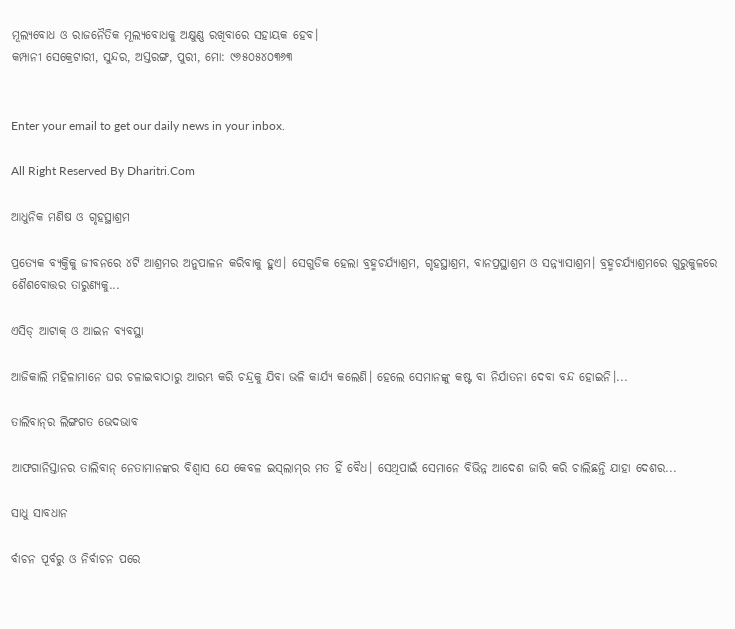ମୂଲ୍ୟବୋଧ ଓ ରାଜନୈତିକ ମୂଲ୍ୟବୋଧକୁ ଅକ୍ଷୁଣ୍ଣ ରଖିବାରେ ସହାୟକ ହେବ।
କମ୍ପାନୀ ସେକ୍ରେଟାରୀ, ସୁନ୍ଦର, ଅସ୍ତରଙ୍ଗ, ପୁରୀ, ମୋ: ୯୬୫୦୫୪୦୩୬୩


Enter your email to get our daily news in your inbox.

All Right Reserved By Dharitri.Com

ଆଧୁନିକ ମଣିଷ ଓ ଗୃହସ୍ଥାଶ୍ରମ

ପ୍ରତ୍ୟେକ ବ୍ୟକ୍ତିକୁ ଜୀବନରେ ୪ଟି ଆଶ୍ରମର ଅନୁପାଳନ କରିବାକୁ ହୁଏ। ସେଗୁଡିକ ହେଲା ବ୍ରହ୍ମଚର୍ଯ୍ୟାଶ୍ରମ, ଗୃହସ୍ଥାଶ୍ରମ, ବାନପ୍ରସ୍ଥାଶ୍ରମ ଓ ସନ୍ନ୍ୟାସାଶ୍ରମ। ବ୍ରହ୍ମଚର୍ଯ୍ୟାଶ୍ରମରେ ଗୁରୁକୁଳରେ ଶୈଶବୋତ୍ତର ତାରୁଣ୍ୟକୁ...

ଏସିଡ୍‌ ଆଟାକ୍‌ ଓ ଆଇନ ବ୍ୟବସ୍ଥା

ଆଜିକାଲି ମହିଳାମାନେ ଘର ଚଳାଇବାଠାରୁ ଆରମ୍ଭ କରି ଚନ୍ଦ୍ରକୁ ଯିବା ଭଳି କାର୍ଯ୍ୟ କଲେଣି। ହେଲେ ସେମାନଙ୍କୁ କଷ୍ଟ ବା ନିର୍ଯାତନା ଦେବା ବନ୍ଦ ହୋଇନି।...

ତାଲିବାନ୍‌ର ଲିଙ୍ଗଗତ ଭେଦଭାବ

ଆଫଗାନିସ୍ତାନର ତାଲିବାନ୍‌ ନେତାମାନଙ୍କର ବିଶ୍ୱାସ ଯେ କେବଳ ଇସ୍‌ଲାମ୍‌ର ମତ ହିଁ ବୈଧ। ସେଥିପାଇଁ ସେମାନେ ବିଭିନ୍ନ ଆଦେଶ ଜାରି କରି ଚାଲିଛନ୍ତି ଯାହା ଦେଶର...

ସାଧୁ ସାବଧାନ

ର୍ବାଚନ ପୂର୍ବରୁ ଓ ନିର୍ବାଚନ ପରେ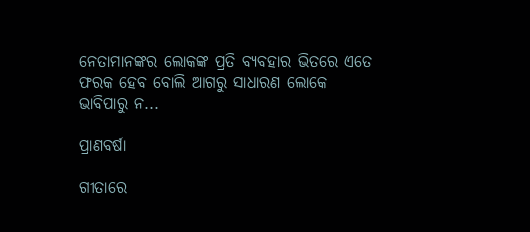ନେତାମାନଙ୍କର ଲୋକଙ୍କ ପ୍ରତି ବ୍ୟବହାର ଭିତରେ ଏତେ ଫରକ ହେବ ବୋଲି ଆଗରୁ ସାଧାରଣ ଲୋକେ ଭାବିପାରୁ ନ...

ପ୍ରାଣବର୍ଷା

ଗୀତାରେ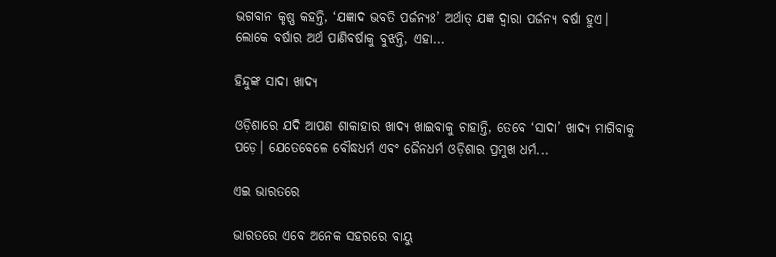ଭଗବାନ କୃଷ୍ଣ କହନ୍ତି, ‘ଯଜ୍ଞାଦ ଭବତି ପର୍ଜନ୍ୟଃ’ ଅର୍ଥାତ୍‌ ଯଜ୍ଞ ଦ୍ୱାରା ପର୍ଜନ୍ୟ ବର୍ଷା ହୁଏ। ଲୋକେ ବର୍ଷାର ଅର୍ଥ ପାଣିବର୍ଷାକୁ ବୁଝନ୍ତି, ଏହା...

ହିନ୍ଦୁଙ୍କ ସାଦା ଖାଦ୍ୟ

ଓଡ଼ିଶାରେ ଯଦି ଆପଣ ଶାକାହାର ଖାଦ୍ୟ ଖାଇବାକୁ ଚାହାନ୍ତି, ତେବେ ‘ସାଦା’ ଖାଦ୍ୟ ମାଗିବାକୁ ପଡ଼େ। ଯେତେବେଳେ ବୌଦ୍ଧଧର୍ମ ଏବଂ ଜୈନଧର୍ମ ଓଡ଼ିଶାର ପ୍ରମୁଖ ଧର୍ମ...

ଏଇ ଭାରତରେ

ଭାରତରେ ଏବେ ଅନେକ ସହରରେ ବାୟୁ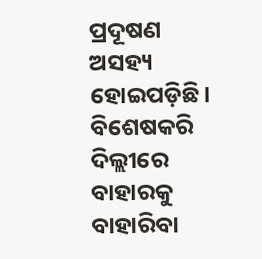ପ୍ରଦୂଷଣ ଅସହ୍ୟ ହୋଇପଡ଼ିଛି। ବିଶେଷକରି ଦିଲ୍ଲୀରେ ବାହାରକୁ ବାହାରିବା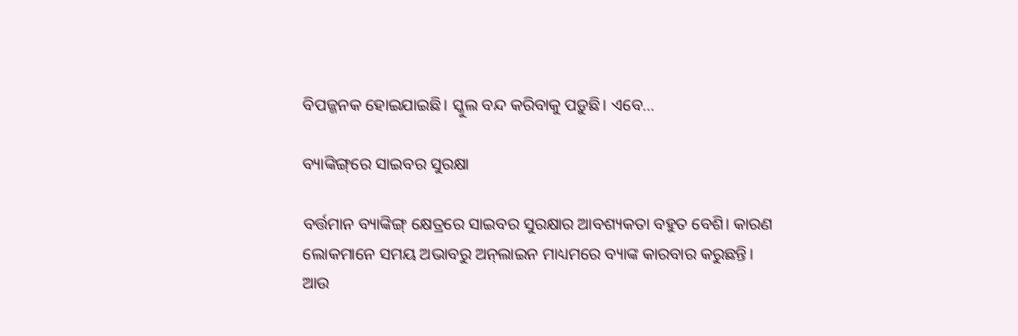ବିପଜ୍ଜନକ ହୋଇଯାଇଛି। ସ୍କୁଲ ବନ୍ଦ କରିବାକୁ ପଡ଼ୁଛି। ଏବେ...

ବ୍ୟାଙ୍କିଙ୍ଗ୍‌ରେ ସାଇବର ସୁରକ୍ଷା

ବର୍ତ୍ତମାନ ବ୍ୟାଙ୍କିଙ୍ଗ୍‌ କ୍ଷେତ୍ରରେ ସାଇବର ସୁରକ୍ଷାର ଆବଶ୍ୟକତା ବହୁତ ବେଶି। କାରଣ ଲୋକମାନେ ସମୟ ଅଭାବରୁ ଅନ୍‌ଲାଇନ ମାଧ୍ୟମରେ ବ୍ୟାଙ୍କ କାରବାର କରୁଛନ୍ତି। ଆଉ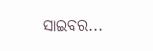ସାଇବର...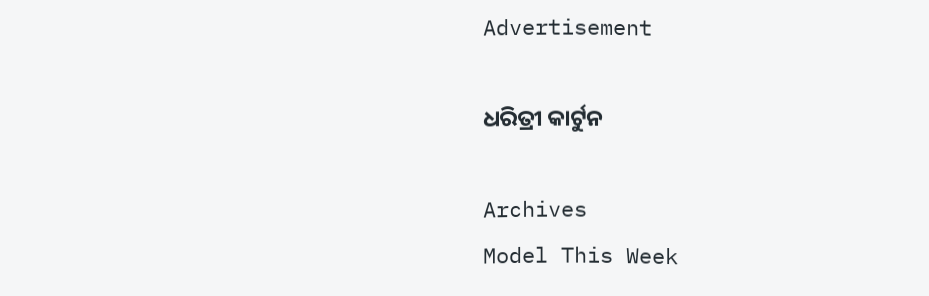Advertisement

ଧରିତ୍ରୀ କାର୍ଟୁନ

Archives
Model This Week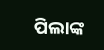ପିଲାଙ୍କ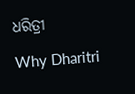ଧରିତ୍ରୀ

Why Dharitri